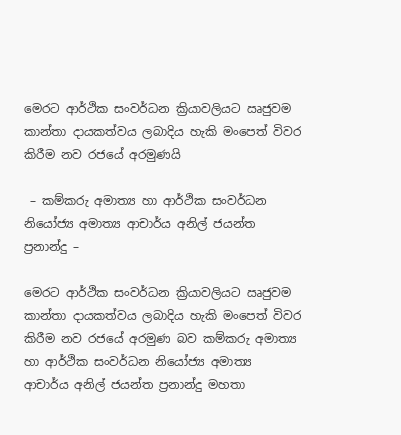මෙරට ආර්ථික සංවර්ධන ක්‍රියාවලියට ඍජුවම කාන්තා දායකත්වය ලබාදිය හැකි මංපෙත් විවර කිරීම නව රජයේ අරමුණයි

 – කම්කරු අමාත්‍ය හා ආර්ථික සංවර්ධන නියෝජ්‍ය අමාත්‍ය ආචාර්ය අනිල් ජයන්ත ප්‍රනාන්දු –

මෙරට ආර්ථික සංවර්ධන ක්‍රියාවලියට ඍජුවම කාන්තා දායකත්වය ලබාදිය හැකි මංපෙත් විවර කිරීම නව රජයේ අරමුණ බව කම්කරු අමාත්‍ය හා ආර්ථික සංවර්ධන නියෝජ්‍ය අමාත්‍ය ආචාර්ය අනිල් ජයන්ත ප්‍රනාන්දු මහතා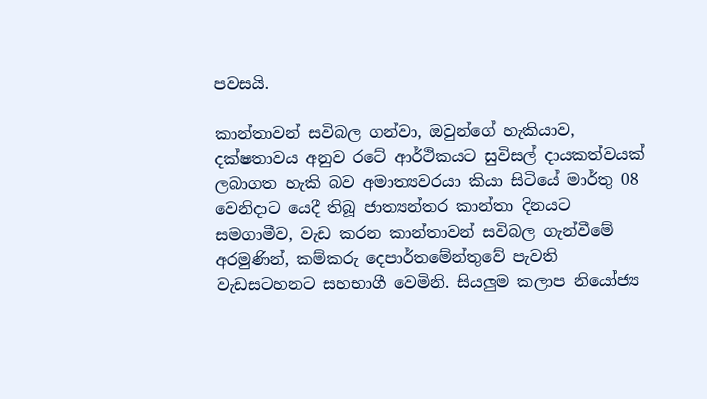පවසයි.

කාන්තාවන් සවිබල ගන්වා, ඔවුන්ගේ හැකියාව, දක්ෂතාවය අනුව රටේ ආර්ථිකයට සුවිසල් දායකත්වයක් ලබාගත හැකි බව අමාත්‍යවරයා කියා සිටියේ මාර්තු 08 වෙනිදාට යෙදී තිබූ ජාත්‍යන්තර කාන්තා දිනයට සමගාමීව, වැඩ කරන කාන්තාවන් සවිබල ගැන්වීමේ අරමුණින්, කම්කරු දෙපාර්තමේන්තුවේ පැවති වැඩසටහනට සහභාගී වෙමිනි. සියලුම කලාප නියෝජ්‍ය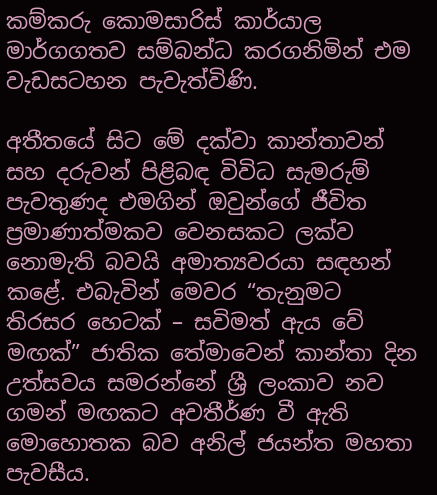කම්කරු කොමසාරිස් කාර්යාල මාර්ගගතව සම්බන්ධ කරගනිමින් එම වැඩසටහන පැවැත්විණි.

අතීතයේ සිට මේ දක්වා කාන්තාවන් සහ දරුවන් පිළිබඳ විවිධ සැමරුම් පැවතුණද එමගින් ඔවුන්ගේ ජීවිත ප්‍රමාණාත්මකව වෙනසකට ලක්ව නොමැති බවයි අමාත්‍යවරයා සඳහන් කළේ. එබැවින් මෙවර “තැනුමට තිරසර හෙටක් – සවිමත් ඇය වේ මඟක්” ජාතික තේමාවෙන් කාන්තා දින උත්සවය සමරන්නේ ශ්‍රී ලංකාව නව ගමන් මඟකට අවතීර්ණ වී ඇති මොහොතක බව අනිල් ජයන්ත මහතා පැවසීය.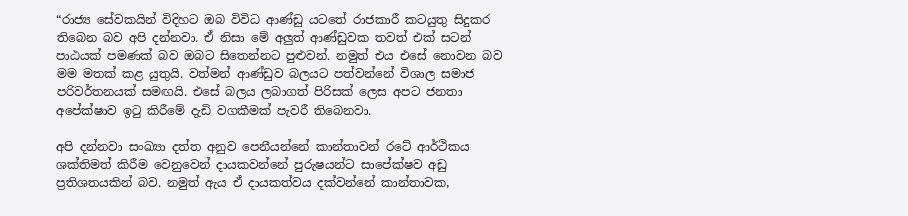“රාජ්‍ය සේවකයින් විදිහට ඔබ විවිධ ආණ්ඩු යටතේ රාජකාරී කටයුතු සිදුකර තිබෙන බව අපි දන්නවා. ඒ නිසා මේ අලුත් ආණ්ඩුවක තවත් එක් සටන් පාඨයක් පමණක් බව ඔබට සිතෙන්නට පුළුවන්. නමුත් එය එසේ නොවන බව මම මතක් කළ යුතුයි. වත්මන් ආණ්ඩුව බලයට පත්වන්නේ විශාල සමාජ පරිවර්තනයක් සමඟයි. එසේ බලය ලබාගත් පිරිසක් ලෙස අපට ජනතා අපේක්ෂාව ඉටු කිරීමේ දැඩි වගකීමක් පැවරී තිබෙනවා.

අපි දන්නවා සංඛ්‍යා දත්ත අනුව පෙනීයන්නේ කාන්තාවන් රටේ ආර්ථිකය ශක්තිමත් කිරීම වෙනුවෙන් දායකවන්නේ පුරුෂයන්ට සාපේක්ෂව අඩු ප්‍රතිශතයකින් බව. නමුත් ඇය ඒ දායකත්වය දක්වන්නේ කාන්තාවක,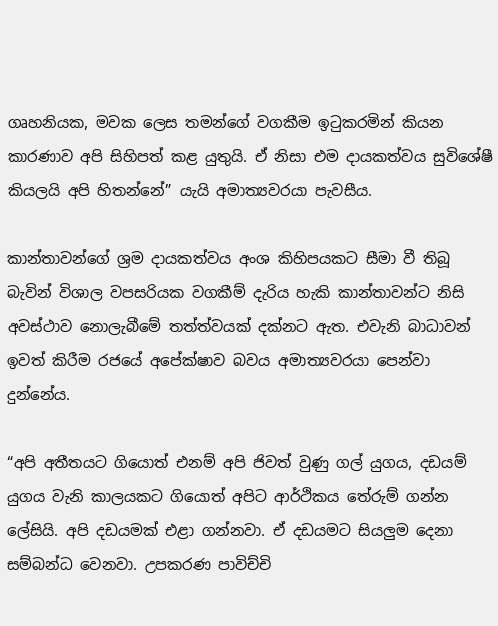ගෘහනියක, මවක ලෙස තමන්ගේ වගකීම ඉටුකරමින් කියන කාරණාව අපි සිහිපත් කළ යුතුයි. ඒ නිසා එම දායකත්වය සුවිශේෂී කියලයි අපි හිතන්නේ” යැයි අමාත්‍යවරයා පැවසීය.

කාන්තාවන්ගේ ශ්‍රම දායකත්වය අංශ කිහිපයකට සීමා වී තිබූ බැවින් විශාල වපසරියක වගකීම් දැරිය හැකි කාන්තාවන්ට නිසි අවස්ථාව නොලැබීමේ තත්ත්වයක් දක්නට ඇත. එවැනි බාධාවන් ඉවත් කිරීම රජයේ අපේක්ෂාව බවය අමාත්‍යවරයා පෙන්වා දුන්නේය.

“අපි අතීතයට ගියොත් එනම් අපි ජිවත් වුණු ගල් යුගය, දඩයම් යුගය වැනි කාලයකට ගියොත් අපිට ආර්ථිකය තේරුම් ගන්න ලේසියි. අපි දඩයමක් එළා ගන්නවා. ඒ දඩයමට සියලුම දෙනා සම්බන්ධ වෙනවා. උපකරණ පාවිච්චි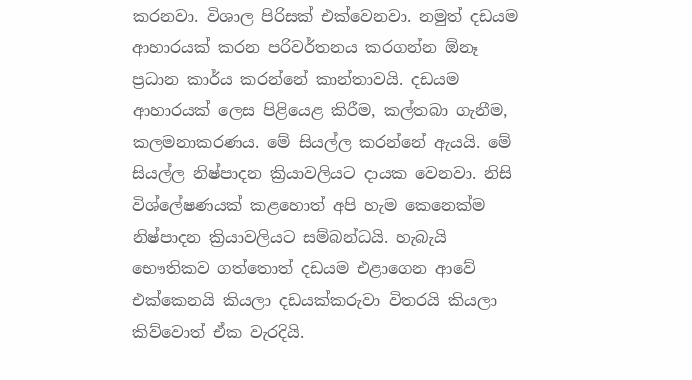කරනවා. විශාල පිරිසක් එක්වෙනවා. නමුත් දඩයම ආහාරයක් කරන පරිවර්තනය කරගන්න ඕනෑ ප්‍රධාන කාර්ය කරන්නේ කාන්තාවයි. දඩයම ආහාරයක් ලෙස පිළියෙළ කිරීම, කල්තබා ගැනීම, කලමනාකරණය. මේ සියල්ල කරන්නේ ඇයයි. මේ සියල්ල නිෂ්පාදන ක්‍රියාවලියට දායක වෙනවා. නිසි විශ්ලේෂණයක් කළහොත් අපි හැම කෙනෙක්ම නිෂ්පාදන ක්‍රියාවලියට සම්බන්ධයි. හැබැයි භෞතිකව ගත්තොත් දඩයම එළාගෙන ආවේ එක්කෙනයි කියලා දඩයක්කරුවා විතරයි කියලා කිව්වොත් ඒක වැරදියි.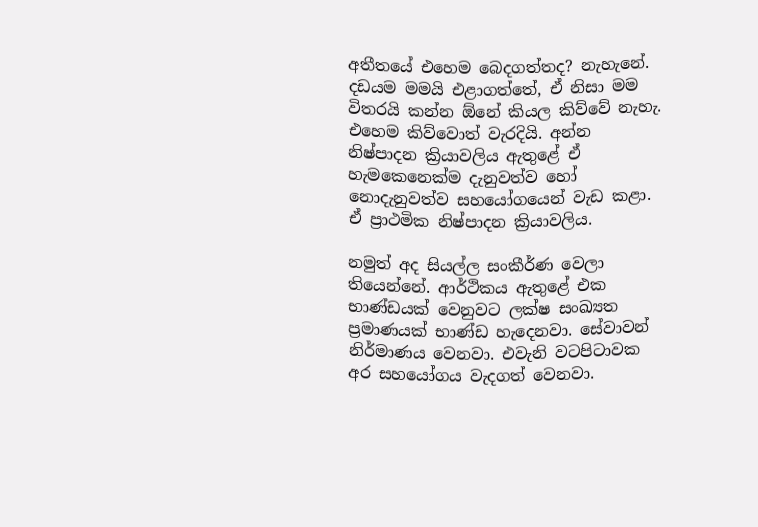අතීතයේ එහෙම බෙදගත්තද? නැහැනේ. දඩයම මමයි එළාගත්තේ, ඒ නිසා මම විතරයි කන්න ඕනේ කියල කිව්වේ නැහැ. එහෙම කිව්වොත් වැරදියි. අන්න නිෂ්පාදන ක්‍රියාවලිය ඇතුළේ ඒ හැමකෙනෙක්ම දැනුවත්ව හෝ නොදැනුවත්ව සහයෝගයෙන් වැඩ කළා. ඒ ප්‍රාථමික නිෂ්පාදන ක්‍රියාවලිය.

නමුත් අද සියල්ල සංකීර්ණ වෙලා තියෙන්නේ. ආර්ථිකය ඇතුළේ එක භාණ්ඩයක් වෙනුවට ලක්ෂ සංඛ්‍යත ප්‍රමාණයක් භාණ්ඩ හැදෙනවා. සේවාවන් නිර්මාණය වෙනවා. එවැනි වටපිටාවක අර සහයෝගය වැදගත් වෙනවා.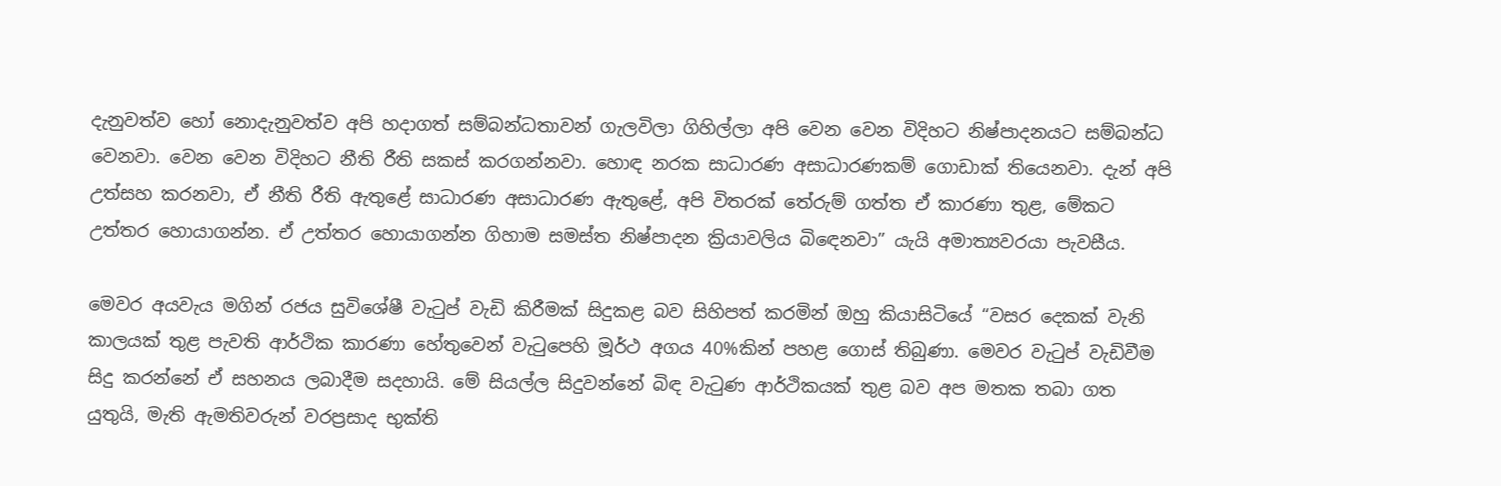දැනුවත්ව හෝ නොදැනුවත්ව අපි හදාගත් සම්බන්ධතාවන් ගැලවිලා ගිහිල්ලා අපි වෙන වෙන විදිහට නිෂ්පාදනයට සම්බන්ධ වෙනවා. වෙන වෙන විදිහට නීති රීති සකස් කරගන්නවා. හොඳ නරක සාධාරණ අසාධාරණකම් ගොඩාක් තියෙනවා. දැන් අපි උත්සහ කරනවා, ඒ නීති රීති ඇතුළේ සාධාරණ අසාධාරණ ඇතුළේ, අපි විතරක් තේරුම් ගත්ත ඒ කාරණා තුළ, මේකට උත්තර හොයාගන්න. ඒ උත්තර හොයාගන්න ගිහාම සමස්ත නිෂ්පාදන ක්‍රියාවලිය බිඳෙනවා” යැයි අමාත්‍යවරයා පැවසීය.

මෙවර අයවැය මගින් රජය සුවිශේෂී වැටුප් වැඩි කිරීමක් සිදුකළ බව සිහිපත් කරමින් ඔහු කියාසිටියේ “වසර දෙකක් වැනි කාලයක් තුළ පැවති ආර්ථික කාරණා හේතුවෙන් වැටුපෙහි මූර්ථ අගය 40%කින් පහළ ගොස් තිබුණා. මෙවර වැටුප් වැඩිවීම සිදු කරන්නේ ඒ සහනය ලබාදීම සදහායි. මේ සියල්ල සිදුවන්නේ බිඳ වැටුණ ආර්ථිකයක් තුළ බව අප මතක තබා ගත යුතුයි, මැති ඇමතිවරුන් වරප්‍රසාද භුක්ති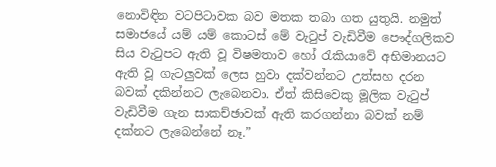නොවිඳින වටපිටාවක බව මතක තබා ගත යුතුයි. නමුත් සමාජයේ යම් යම් කොටස් මේ වැටුප් වැඩිවීම පෞද්ගලිකව සිය වැටුපට ඇති වූ විෂමතාව හෝ රැකියාවේ අභිමානයට ඇති වූ ගැටලුවක් ලෙස හුවා දක්වන්නට උත්සහ දරන බවක් දකින්නට ලැබෙනවා. ඒත් කිසිවෙකු මූලික වැටුප් වැඩිවීම ගැන සාකච්ඡාවක් ඇති කරගන්නා බවක් නම් දක්නට ලැබෙන්නේ නෑ.”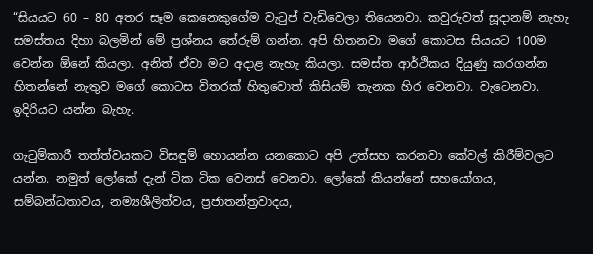“සියයට 60 – 80 අතර සෑම කෙනෙකුගේම වැටුප් වැඩිවෙලා තියෙනවා. කවුරුවත් සූදානම් නැහැ සමස්තය දිහා බලමින් මේ ප්‍රශ්නය තේරුම් ගන්න. අපි හිතනවා මගේ කොටස සියයට 100ම වෙන්න ඕනේ කියලා. අනිත් ඒවා මට අදාළ නැහැ කියලා. සමස්ත ආර්ථිකය දියුණු කරගන්න හිතන්නේ නැතුව මගේ කොටස විතරක් හිතුවොත් කිසියම් තැනක හිර වෙනවා. වැටෙනවා. ඉදිරියට යන්න බැහැ.

ගැටුම්කාරී තත්ත්වයකට විසඳුම් හොයන්න යනකොට අපි උත්සහ කරනවා කේවල් කිරීම්වලට යන්න. නමුත් ලෝකේ දැන් ටික ටික වෙනස් වෙනවා. ලෝකේ කියන්නේ සහයෝගය, සම්බන්ධතාවය, නම්‍යශීලිත්වය, ප්‍රජාතන්ත්‍රවාදය,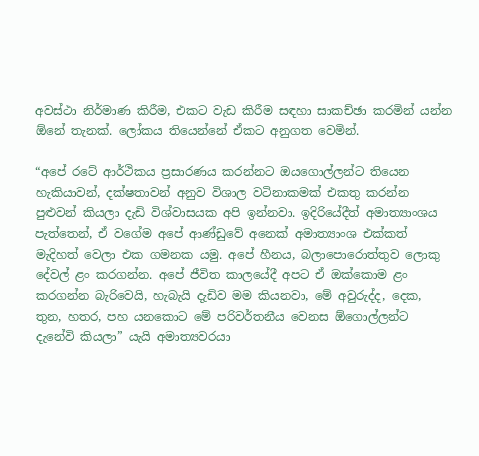අවස්ථා නිර්මාණ කිරීම, එකට වැඩ කිරීම සඳහා සාකච්ඡා කරමින් යන්න ඕනේ තැනක්. ලෝකය තියෙන්නේ ඒකට අනුගත වෙමින්.

“අපේ රටේ ආර්ථිකය ප්‍රසාරණය කරන්නට ඔයගොල්ලන්ට තියෙන හැකියාවන්, දක්ෂතාවන් අනුව විශාල වටිනාකමක්‌ එකතු කරන්න පුළුවන් කියලා දැඩි විශ්වාසයක අපි ඉන්නවා. ඉදිරියේදීත් අමාත්‍යාංශය පැත්තෙන්, ඒ වගේම අපේ ආණ්ඩුවේ අනෙක් අමාත්‍යාංශ එක්කත් මැදිහත් වෙලා එක ගමනක යමු. අපේ හීනය, බලාපොරොත්තුව ලොකු දේවල් ළං කරගන්න. අපේ ජීවිත කාලයේදී අපට ඒ ඔක්කොම ළං කරගන්න බැරිවෙයි, හැබැයි දැඩිව මම කියනවා, මේ අවුරුද්ද, දෙක, තුන, හතර, පහ යනකොට මේ පරිවර්තනීය වෙනස ඕගොල්ලන්ට දැනේවි කියලා” යැයි අමාත්‍යවරයා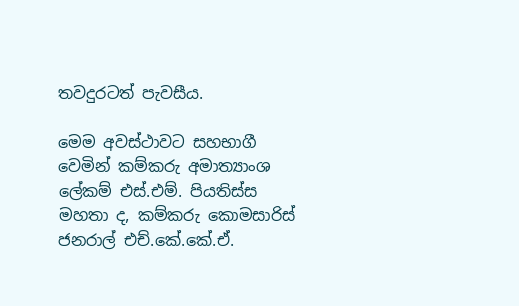තවදුරටත් පැවසීය.

මෙම අවස්ථාවට සහභාගී වෙමින් කම්කරු අමාත්‍යාංශ ලේකම් එස්.එම්. පියතිස්ස මහතා ද, කම්කරු කොමසාරිස් ජනරාල් එච්.කේ.කේ.ඒ.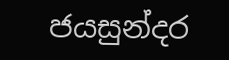ජයසුන්දර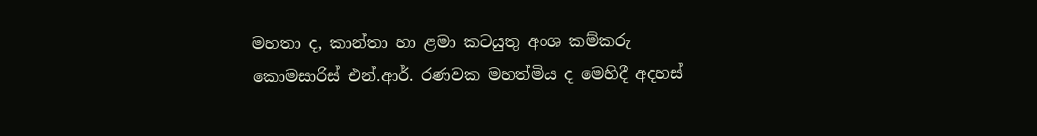මහතා ද, කාන්තා හා ළමා කටයුතු අංශ කම්කරු කොමසාරිස් එන්.ආර්. රණවක මහත්මිය ද මෙහිදී අදහස්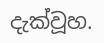දැක්වූහ.